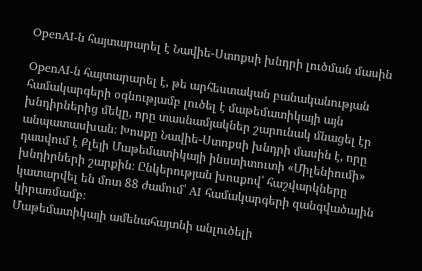OpenAI-ն հայտարարել է Նավիե-Ստոքսի խնդրի լուծման մասին

OpenAI-ն հայտարարել է, թե արհեստական բանականության համակարգերի օգնությամբ լուծել է մաթեմատիկայի այն խնդիրներից մեկը, որը տասնամյակներ շարունակ մնացել էր անպատասխան։ Խոսքը Նավիե-Ստոքսի խնդրի մասին է, որը դասվում է Քլեյի Մաթեմատիկայի ինստիտուտի «Միլենիումի» խնդիրների շարքին։ Ընկերության խոսքով՝ հաշվարկները կատարվել են մոտ 88 ժամում՝ AI համակարգերի զանգվածային կիրառմամբ։
Մաթեմատիկայի ամենահայտնի անլուծելի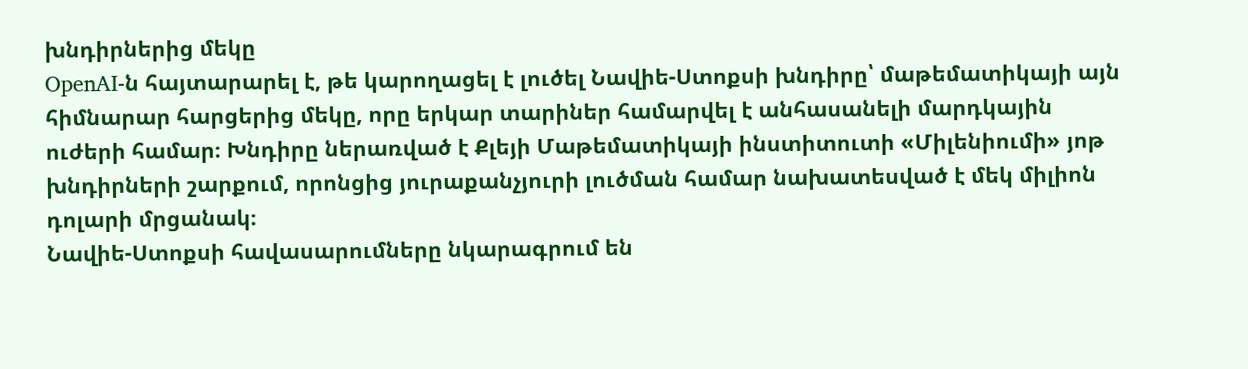խնդիրներից մեկը
OpenAI-ն հայտարարել է, թե կարողացել է լուծել Նավիե-Ստոքսի խնդիրը՝ մաթեմատիկայի այն հիմնարար հարցերից մեկը, որը երկար տարիներ համարվել է անհասանելի մարդկային ուժերի համար։ Խնդիրը ներառված է Քլեյի Մաթեմատիկայի ինստիտուտի «Միլենիումի» յոթ խնդիրների շարքում, որոնցից յուրաքանչյուրի լուծման համար նախատեսված է մեկ միլիոն դոլարի մրցանակ։
Նավիե-Ստոքսի հավասարումները նկարագրում են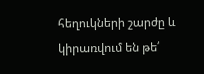հեղուկների շարժը և կիրառվում են թե՛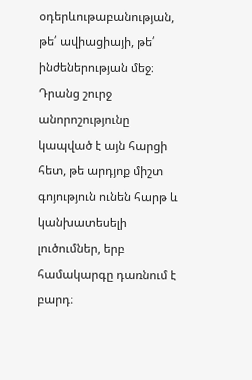օդերևութաբանության, թե՛ ավիացիայի, թե՛ ինժեներության մեջ։ Դրանց շուրջ անորոշությունը կապված է այն հարցի հետ, թե արդյոք միշտ գոյություն ունեն հարթ և կանխատեսելի լուծումներ, երբ համակարգը դառնում է բարդ։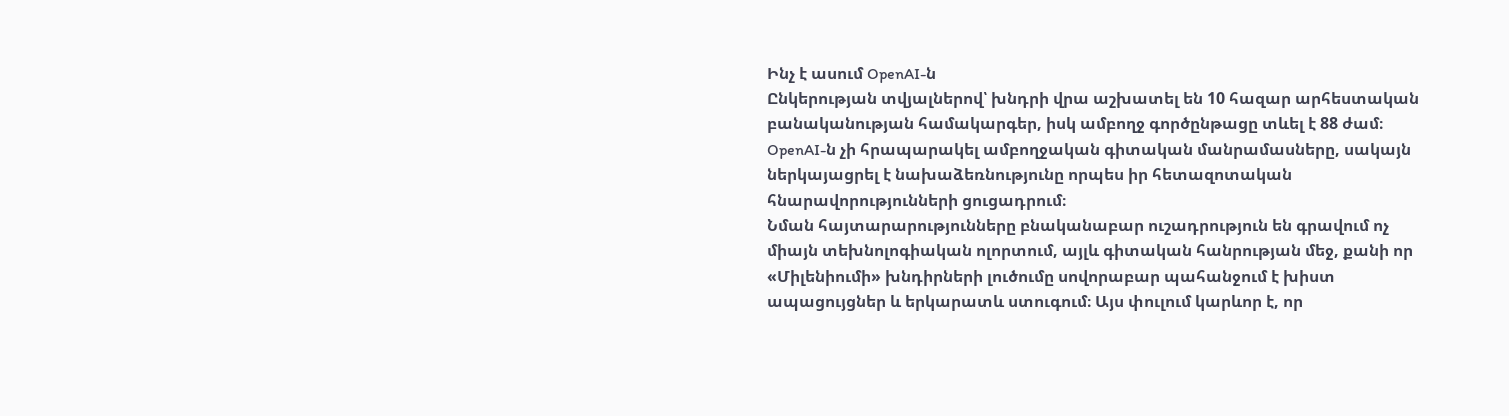Ինչ է ասում OpenAI-ն
Ընկերության տվյալներով՝ խնդրի վրա աշխատել են 10 հազար արհեստական բանականության համակարգեր, իսկ ամբողջ գործընթացը տևել է 88 ժամ։ OpenAI-ն չի հրապարակել ամբողջական գիտական մանրամասները, սակայն ներկայացրել է նախաձեռնությունը որպես իր հետազոտական հնարավորությունների ցուցադրում։
Նման հայտարարությունները բնականաբար ուշադրություն են գրավում ոչ միայն տեխնոլոգիական ոլորտում, այլև գիտական հանրության մեջ, քանի որ «Միլենիումի» խնդիրների լուծումը սովորաբար պահանջում է խիստ ապացույցներ և երկարատև ստուգում։ Այս փուլում կարևոր է, որ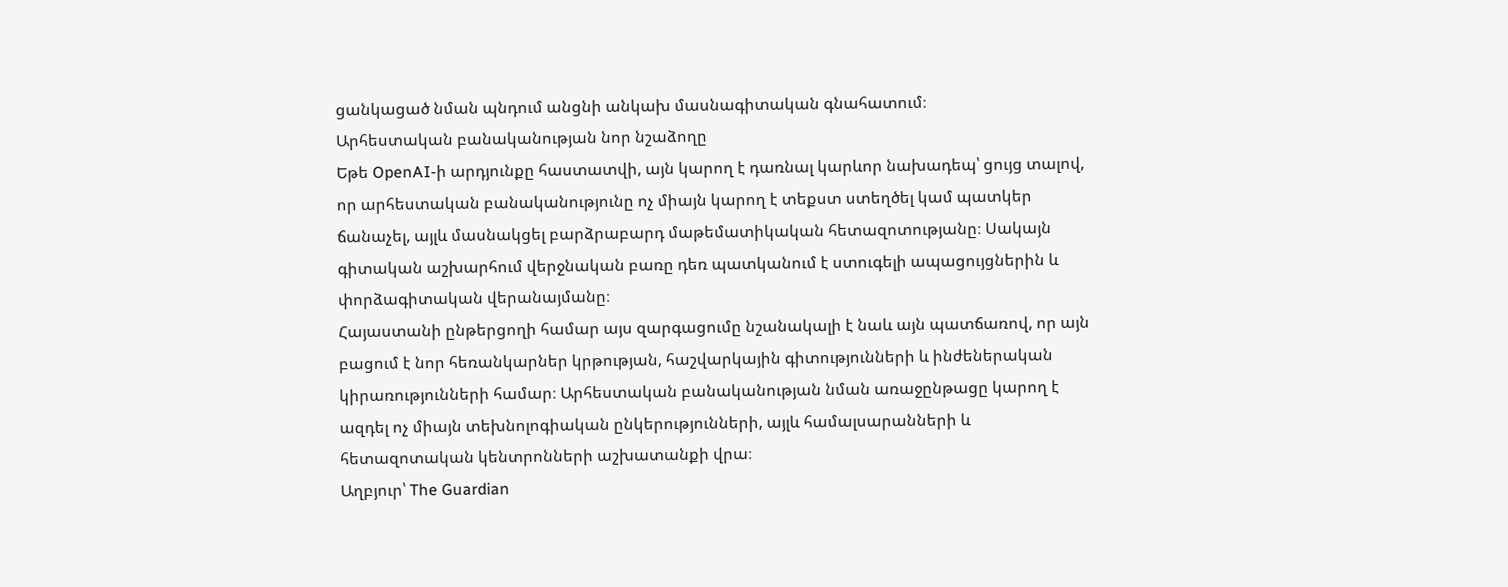ցանկացած նման պնդում անցնի անկախ մասնագիտական գնահատում։
Արհեստական բանականության նոր նշաձողը
Եթե OpenAI-ի արդյունքը հաստատվի, այն կարող է դառնալ կարևոր նախադեպ՝ ցույց տալով, որ արհեստական բանականությունը ոչ միայն կարող է տեքստ ստեղծել կամ պատկեր ճանաչել, այլև մասնակցել բարձրաբարդ մաթեմատիկական հետազոտությանը։ Սակայն գիտական աշխարհում վերջնական բառը դեռ պատկանում է ստուգելի ապացույցներին և փորձագիտական վերանայմանը։
Հայաստանի ընթերցողի համար այս զարգացումը նշանակալի է նաև այն պատճառով, որ այն բացում է նոր հեռանկարներ կրթության, հաշվարկային գիտությունների և ինժեներական կիրառությունների համար։ Արհեստական բանականության նման առաջընթացը կարող է ազդել ոչ միայն տեխնոլոգիական ընկերությունների, այլև համալսարանների և հետազոտական կենտրոնների աշխատանքի վրա։
Աղբյուր՝ The Guardian